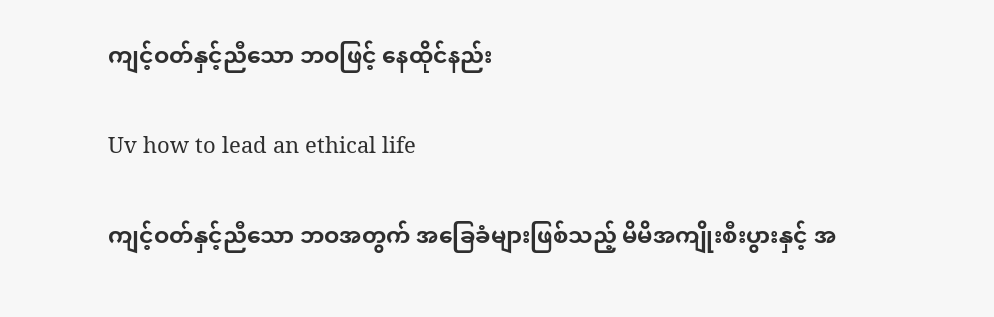ကျင့်ဝတ်နှင့်ညီသော ဘဝဖြင့် နေထိုင်နည်း

Uv how to lead an ethical life

ကျင့်ဝတ်နှင့်ညီသော ဘဝအတွက် အခြေခံများဖြစ်သည့် မိမိအကျိုးစီးပွားနှင့် အ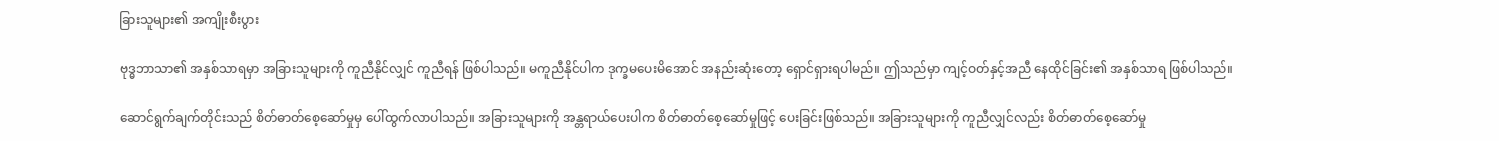ခြားသူများ၏ အကျိုးစီးပွား

ဗုဒ္ဓဘာသာ၏ အနှစ်သာရမှာ အခြားသူများကို ကူညီနိုင်လျှင် ကူညီရန် ဖြစ်ပါသည်။ မကူညီနိုင်ပါက ဒုက္ခမပေးမိအောင် အနည်းဆုံးတော့ ရှောင်ရှားရပါမည်။ ဤသည်မှာ ကျင့်ဝတ်နှင့်အညီ နေထိုင်ခြင်း၏ အနှစ်သာရ ဖြစ်ပါသည်။

ဆောင်ရွက်ချက်တိုင်းသည် စိတ်ဓာတ်စေ့ဆော်မှုမှ ပေါ်ထွက်လာပါသည်။ အခြားသူများကို အန္တရာယ်ပေးပါက စိတ်ဓာတ်စေ့ဆော်မှုဖြင့် ပေးခြင်းဖြစ်သည်။ အခြားသူများကို ကူညီလျှင်လည်း စိတ်ဓာတ်စေ့ဆော်မှု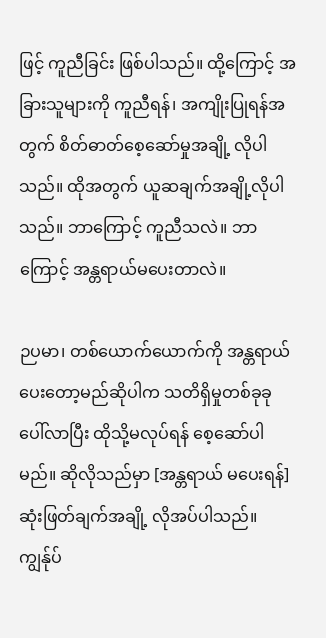ဖြင့် ကူညီခြင်း ဖြစ်ပါသည်။ ထို့ကြောင့် အခြားသူများကို ကူညီရန်၊ အကျိုးပြုရန်အတွက် စိတ်ဓာတ်စေ့ဆော်မှုအချို့ လိုပါသည်။ ထိုအတွက် ယူဆချက်အချို့လိုပါသည်။ ဘာကြောင့် ကူညီသလဲ။ ဘာကြောင့် အန္တရာယ်မပေးတာလဲ။

ဉပမာ၊ တစ်ယောက်ယောက်ကို အန္တရာယ် ပေးတော့မည်ဆိုပါက သတိရှိမှုတစ်ခုခု ပေါ်လာပြီး ထိုသို့မလုပ်ရန် စေ့ဆော်ပါမည်။ ဆိုလိုသည်မှာ [အန္တရာယ် မပေးရန်] ဆုံးဖြတ်ချက်အချို့ လိုအပ်ပါသည်။ ကျွန်ုပ်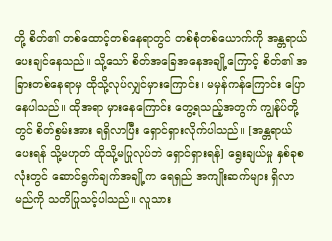တို့ စိတ်၏ တစ်ထောင့်တစ်နေရာတွင် တစ်စုံတစ်ယောက်ကို အန္တရာယ် ပေးချင်နေသည်။ သို့သော် စိတ်အခြေအနေအချို့ကြောင့် စိတ်၏ အခြားတစ်နေရာမှ ထိုသို့လုပ်လျှင်မှားကြောင်း၊ မမှန်ကန်ကြောင်း ပြောနေပါသည်။ ထိုအရာ မှားနေကြောင်း တွေ့ရသည့်အတွက် ကျွန်ုပ်တို့တွင် စိတ်စွမ်းအား ရရှိလာပြီး ရှောင်ရှားလိုက်ပါသည်။ [အန္တရာယ် ပေးရန် သို့မဟုတ် ထိုသို့မပြုလုပ်ဘဲ ရှောင်ရှားရန်] ရွေးချယ်မှု နှစ်ခုစလုံးတွင် ဆောင်ရွက်ချက်အချို့က ရေရှည် အကျိုးဆက်များ ရှိလာမည်ကို သတိပြုသင့်ပါသည်။ လူသား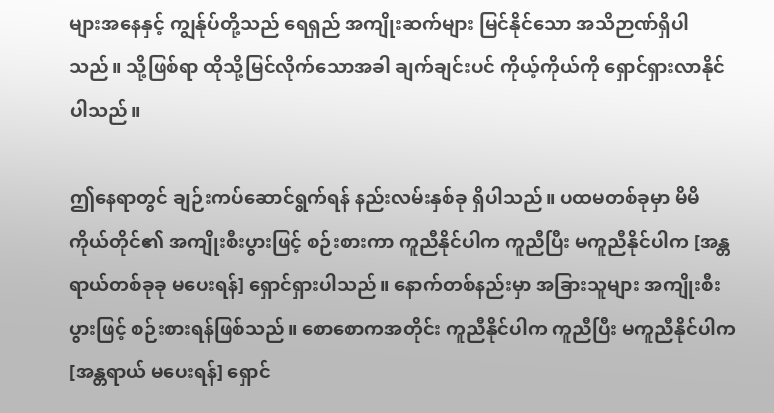များအနေနှင့် ကျွန်ုပ်တို့သည် ရေရှည် အကျိုးဆက်များ မြင်နိုင်သော အသိဉာဏ်ရှိပါသည်။ သို့ဖြစ်ရာ ထိုသို့မြင်လိုက်သောအခါ ချက်ချင်းပင် ကိုယ့်ကိုယ်ကို ရှောင်ရှားလာနိုင်ပါသည်။

ဤနေရာတွင် ချဉ်းကပ်ဆောင်ရွက်ရန် နည်းလမ်းနှစ်ခု ရှိပါသည်။ ပထမတစ်ခုမှာ မိမိကိုယ်တိုင်၏ အကျိုးစီးပွားဖြင့် စဉ်းစားကာ ကူညီနိုင်ပါက ကူညီပြီး မကူညီနိုင်ပါက [အန္တရာယ်တစ်ခုခု မပေးရန်] ရှောင်ရှားပါသည်။ နောက်တစ်နည်းမှာ အခြားသူများ အကျိုးစီးပွားဖြင့် စဉ်းစားရန်ဖြစ်သည်။ စောစောကအတိုင်း ကူညီနိုင်ပါက ကူညီပြီး မကူညီနိုင်ပါက [အန္တရာယ် မပေးရန်] ရှောင်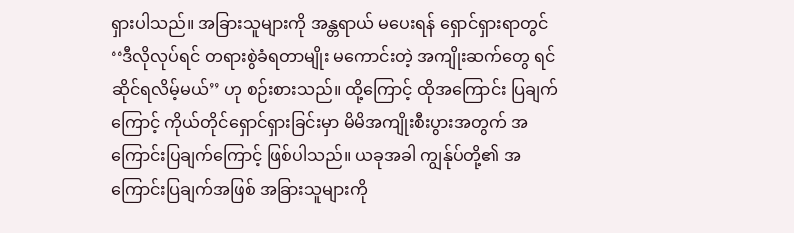ရှားပါသည်။ အခြားသူများကို အန္တရာယ် မပေးရန် ရှောင်ရှားရာတွင် ‘‘ဒီလိုလုပ်ရင် တရားစွဲခံရတာမျိုး မကောင်းတဲ့ အကျိုးဆက်တွေ ရင်ဆိုင်ရလိမ့်မယ်’’ ဟု စဉ်းစားသည်။ ထို့ကြောင့် ထိုအကြောင်း ပြချက်ကြောင့် ကိုယ်တိုင်ရှောင်ရှားခြင်းမှာ မိမိအကျိုးစီးပွားအတွက် အကြောင်းပြချက်ကြောင့် ဖြစ်ပါသည်။ ယခုအခါ ကျွန်ုပ်တို့၏ အကြောင်းပြချက်အဖြစ် အခြားသူများကို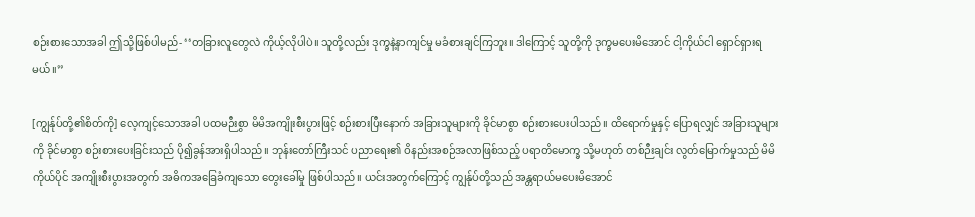စဉ်းစားသောအခါ ဤသို့ဖြစ်ပါမည်- ‘‘တခြားလူတွေလဲ ကိုယ့်လိုပါပဲ။ သူတို့လည်း ဒုက္ခနဲ့နာကျင်မှု မခံစားချင်ကြဘူး။ ဒါကြောင့် သူတို့ကို ဒုက္ခမပေးမိအောင် ငါ့ကိုယ်ငါ ရှောင်ရှားရမယ်။’’

[ကျွန်ုပ်တို့၏စိတ်ကို] လေ့ကျင့်သောအခါ ပထမဉီးစွာ မိမိအကျိုးစီးပွားဖြင့် စဉ်းစားပြီးနောက် အခြားသူများကို ခိုင်မာစွာ စဉ်းစားပေးပါသည်။ ထိရောက်မှုနှင့် ပြောရလျှင် အခြားသူများကို ခိုင်မာစွာ စဉ်းစားပေးခြင်းသည် ပို၍ခွန်အားရှိပါသည်။ ဘုန်းတော်ကြီးသင် ပညာရေး၏ ဝိနည်းအစဉ်အလာဖြစ်သည့် ပရာတိမောက္ခ သို့မဟုတ် တစ်ဉီးချင်း လွတ်မြောက်မှုသည် မိမိကိုယ်ပိုင် အကျိုးစီးပွားအတွက် အဓိကအခြေခံကျသော တွေးခေါ်မှု ဖြစ်ပါသည်။ ယင်းအတွက်ကြောင့် ကျွန်ုပ်တို့သည် အန္တရာယ်မပေးမိအောင်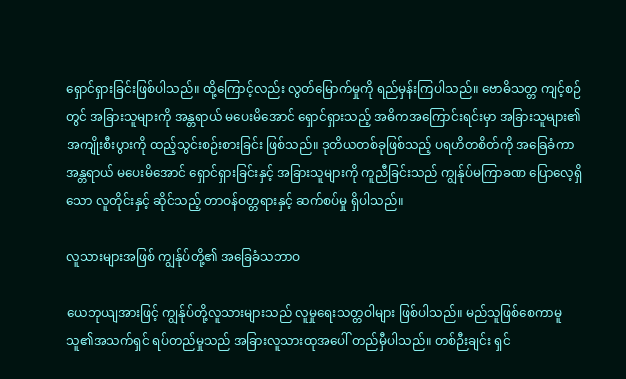ရှောင်ရှားခြင်းဖြစ်ပါသည်။ ထို့ကြောင့်လည်း လွတ်မြောက်မှုကို ရည်မှန်းကြပါသည်။ ဗောဓိသတ္တ ကျင့်စဉ်တွင် အခြားသူများကို အန္တရာယ် မပေးမိအောင် ရှောင်ရှားသည့် အဓိကအကြောင်းရင်းမှာ အခြားသူများ၏ အကျိုးစီးပွားကို ထည့်သွင်းစဉ်းစားခြင်း ဖြစ်သည်။ ဒုတိယတစ်ခုဖြစ်သည့် ပရဟိတစိတ်ကို အခြေခံကာ အန္တရာယ် မပေးမိအောင် ရှောင်ရှားခြင်းနှင့် အခြားသူများကို ကူညီခြင်းသည် ကျွန်ုပ်မကြာခဏ ပြောလေ့ရှိသော လူတိုင်းနှင့် ဆိုင်သည့် တာဝန်ဝတ္တရားနှင့် ဆက်စပ်မှု ရှိပါသည်။

လူသားများအဖြစ် ကျွန်ုပ်တို့၏ အခြေခံသဘာဝ

ယေဘုယျအားဖြင့် ကျွန်ုပ်တို့လူသားများသည် လူမှုရေးသတ္တဝါများ ဖြစ်ပါသည်။ မည်သူဖြစ်စေကာမူ သူ၏အသက်ရှင် ရပ်တည်မှုသည် အခြားလူသားထုအပေါ် တည်မှီပါသည်။ တစ်ဉီးချင်း ရှင်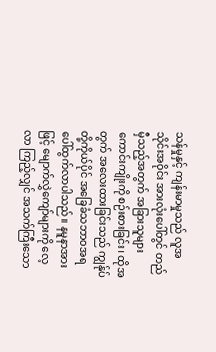သန်မှုနှင့် ကျန်းမာမှုသည် လူအသိုင်းအဝိုင်း အားလုံးပေါ်တွင် တည်မှီသည့်အတွက် အခြားသူများကောင်းကျိုးကို စဉ်းစားခြင်း၊ ထိုအတွက် အလေးထားခြင်းသည် ကျွန်ုပ်တို့ကိုယ်ပိုင် အခြေခံသဘာဝအရ ပေါ်ထွက်လာပါသည်။ နမူနာအားဖြင့် မျောက်လွှဲကျော်များကို လေ့လာ ကြည့်လျှင် အသက်ကြီးသော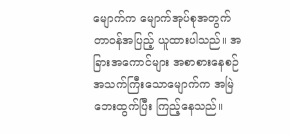မျောက်က မျောက်အုပ်စုအတွက် တာဝန်အပြည့် ယူထားပါသည်။ အခြားအကောင်များ အစာစားနေစဉ် အသက်ကြီးသောမျောက်က အမြဲဘေးထွက်ပြီး ကြည့်နေသည်။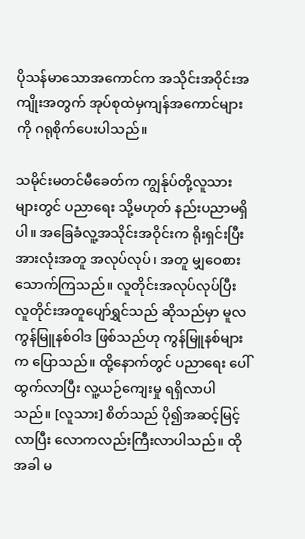ပိုသန်မာသောအကောင်က အသိုင်းအဝိုင်းအကျိုးအတွက် အုပ်စုထဲမှကျန်အကောင်များကို ဂရုစိုက်ပေးပါသည်။

သမိုင်းမတင်မီခေတ်က ကျွန်ုပ်တို့လူသားများတွင် ပညာရေး သို့မဟုတ် နည်းပညာမရှိပါ။ အခြေခံလူ့အသိုင်းအဝိုင်းက ရိုးရှင်းပြီး အားလုံးအတူ အလုပ်လုပ်၊ အတူ မျှဝေစားသောက်ကြသည်။ လူတိုင်းအလုပ်လုပ်ပြီး လူတိုင်းအတူပျော်ရွှင်သည် ဆိုသည်မှာ မူလကွန်မြူနစ်ဝါဒ ဖြစ်သည်ဟု ကွန်မြူနစ်များက ပြောသည်။ ထို့နောက်တွင် ပညာရေး ပေါ်ထွက်လာပြီး လူ့ယဉ်ကျေးမှု ရရှိလာပါသည်။ [လူသား] စိတ်သည် ပို၍အဆင့်မြင့်လာပြီး လောကလည်းကြီးလာပါသည်။ ထိုအခါ မ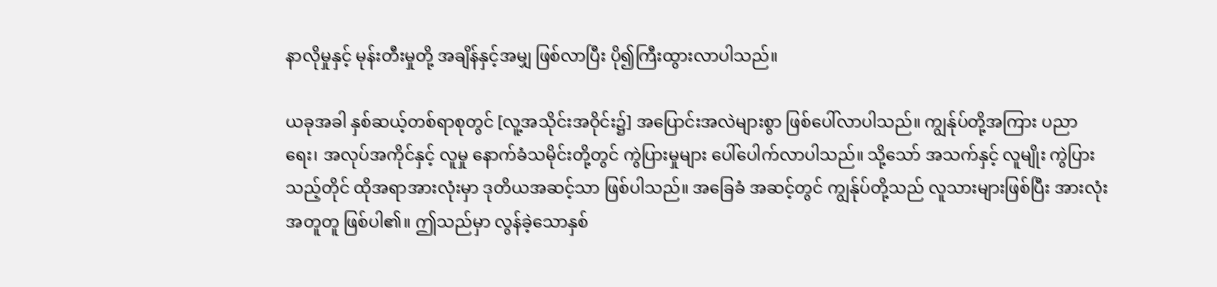နာလိုမှုနှင့် မုန်းတီးမှုတို့ အချိန်နှင့်အမျှ ဖြစ်လာပြီး ပို၍ကြီးထွားလာပါသည်။

ယခုအခါ နှစ်ဆယ့်တစ်ရာစုတွင် [လူ့အသိုင်းအဝိုင်း၌] အပြောင်းအလဲများစွာ ဖြစ်ပေါ်လာပါသည်။ ကျွန်ုပ်တို့အကြား ပညာရေး၊ အလုပ်အကိုင်နှင့် လူမှု နောက်ခံသမိုင်းတို့တွင် ကွဲပြားမှုများ ပေါ်ပေါက်လာပါသည်။ သို့သော် အသက်နှင့် လူမျိုး ကွဲပြားသည့်တိုင် ထိုအရာအားလုံးမှာ ဒုတိယအဆင့်သာ ဖြစ်ပါသည်။ အခြေခံ အဆင့်တွင် ကျွန်ုပ်တို့သည် လူသားများဖြစ်ပြီး အားလုံး အတူတူ ဖြစ်ပါ၏။ ဤသည်မှာ လွန်ခဲ့သောနှစ်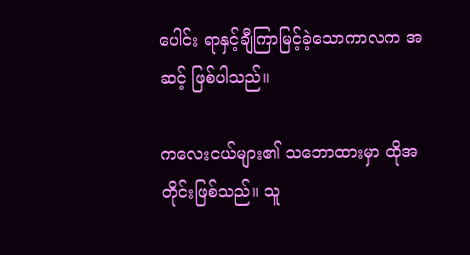ပေါင်း ရာနှင့်ချီကြာမြင့်ခဲ့သောကာလက အဆင့် ဖြစ်ပါသည်။

ကလေးငယ်များ၏ သဘောထားမှာ ထိုအတိုင်းဖြစ်သည်။ သူ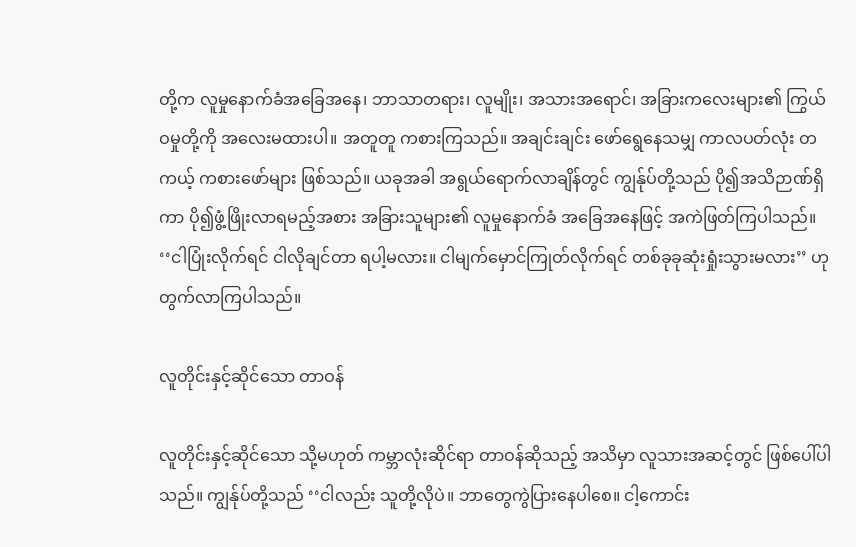တို့က လူမှုနောက်ခံအခြေအနေ၊ ဘာသာတရား၊ လူမျိုး၊ အသားအရောင်၊ အခြားကလေးများ၏ ကြွယ်ဝမှုတို့ကို အလေးမထားပါ။ အတူတူ ကစားကြသည်။ အချင်းချင်း ဖော်ရွေနေသမျှ ကာလပတ်လုံး တကယ့် ကစားဖော်များ ဖြစ်သည်။ ယခုအခါ အရွယ်ရောက်လာချိန်တွင် ကျွန်ုပ်တို့သည် ပို၍အသိဉာဏ်ရှိကာ ပို၍ဖွံ့ဖြိုးလာရမည့်အစား အခြားသူများ၏ လူမှုနောက်ခံ အခြေအနေဖြင့် အကဲဖြတ်ကြပါသည်။ ‘‘ငါပြုံးလိုက်ရင် ငါလိုချင်တာ ရပါ့မလား။ ငါမျက်မှောင်ကြုတ်လိုက်ရင် တစ်ခုခုဆုံးရှုံးသွားမလား’’ ဟု တွက်လာကြပါသည်။

လူတိုင်းနှင့်ဆိုင်သော တာဝန်

လူတိုင်းနှင့်ဆိုင်သော သို့မဟုတ် ကမ္ဘာလုံးဆိုင်ရာ တာဝန်ဆိုသည့် အသိမှာ လူသားအဆင့်တွင် ဖြစ်ပေါ်ပါသည်။ ကျွန်ုပ်တို့သည် ‘‘ငါလည်း သူတို့လိုပဲ။ ဘာတွေကွဲပြားနေပါစေ။ ငါ့ကောင်း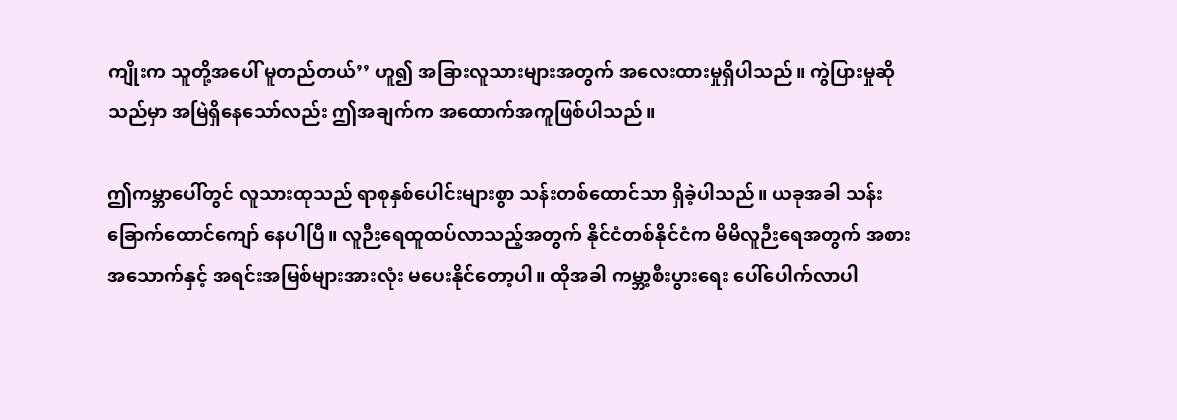ကျိုးက သူတို့အပေါ် မူတည်တယ်’’ ဟူ၍ အခြားလူသားများအတွက် အလေးထားမှုရှိပါသည်။ ကွဲပြားမှုဆိုသည်မှာ အမြဲရှိနေသော်လည်း ဤအချက်က အထောက်အကူဖြစ်ပါသည်။

ဤကမ္ဘာပေါ်တွင် လူသားထုသည် ရာစုနှစ်ပေါင်းများစွာ သန်းတစ်ထောင်သာ ရှိခဲ့ပါသည်။ ယခုအခါ သန်းခြောက်ထောင်ကျော် နေပါပြီ။ လူဉီးရေထူထပ်လာသည့်အတွက် နိုင်ငံတစ်နိုင်ငံက မိမိလူဉီးရေအတွက် အစားအသောက်နှင့် အရင်းအမြစ်များအားလုံး မပေးနိုင်တော့ပါ။ ထိုအခါ ကမ္ဘာ့စီးပွားရေး ပေါ်ပေါက်လာပါ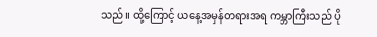သည်။ ထို့ကြောင့် ယနေ့အမှန်တရားအရ ကမ္ဘာကြီးသည် ပို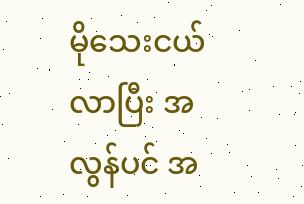မိုသေးငယ်လာပြီး အလွန်ပင် အ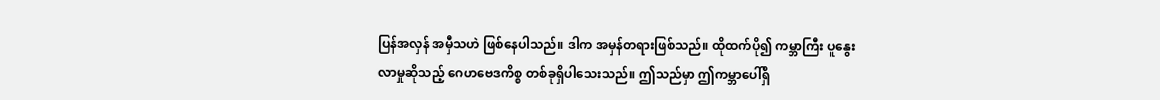ပြန်အလှန် အမှီသဟဲ ဖြစ်နေပါသည်။ ဒါက အမှန်တရားဖြစ်သည်။ ထိုထက်ပို၍ ကမ္ဘာကြီး ပူနွေးလာမှုဆိုသည့် ဂေဟဗေဒကိစ္စ တစ်ခုရှိပါသေးသည်။ ဤသည်မှာ ဤကမ္ဘာပေါ်ရှိ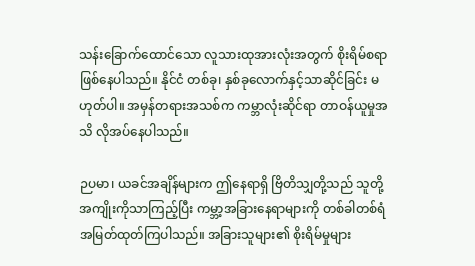သန်းခြောက်ထောင်သော လူသားထုအားလုံးအတွက် စိုးရိမ်စရာ ဖြစ်နေပါသည်။ နိုင်ငံ တစ်ခု၊ နှစ်ခုလောက်နှင့်သာဆိုင်ခြင်း မဟုတ်ပါ။ အမှန်တရားအသစ်က ကမ္ဘာလုံးဆိုင်ရာ တာဝန်ယူမှုအသိ လိုအပ်နေပါသည်။

ဉပမာ၊ ယခင်အချိန်များက ဤနေရာရှိ ဗြိတိသျှတို့သည် သူတို့အကျိုးကိုသာကြည့်ပြီး ကမ္ဘာ့အခြားနေရာများကို တစ်ခါတစ်ရံ အမြတ်ထုတ်ကြပါသည်။ အခြားသူများ၏ စိုးရိမ်မှုများ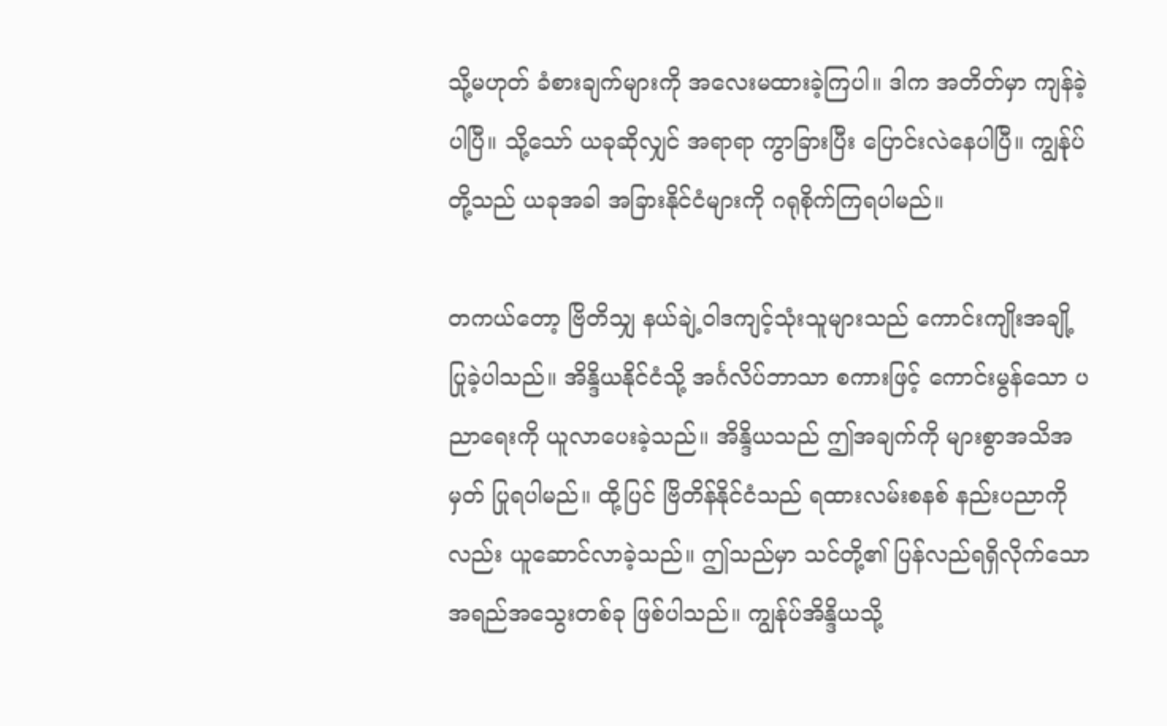သို့မဟုတ် ခံစားချက်များကို အလေးမထားခဲ့ကြပါ။ ဒါက အတိတ်မှာ ကျန်ခဲ့ပါပြီ။ သို့သော် ယခုဆိုလျှင် အရာရာ ကွာခြားပြီး ပြောင်းလဲနေပါပြီ။ ကျွန်ုပ်တို့သည် ယခုအခါ အခြားနိုင်ငံများကို ဂရုစိုက်ကြရပါမည်။

တကယ်တော့ ဗြိတိသျှ နယ်ချဲ့ဝါဒကျင့်သုံးသူများသည် ကောင်းကျိုးအချို့ ပြုခဲ့ပါသည်။ အိန္ဒိယနိုင်ငံသို့ အင်္ဂလိပ်ဘာသာ စကားဖြင့် ကောင်းမွန်သော ပညာရေးကို ယူလာပေးခဲ့သည်။ အိန္ဒိယသည် ဤအချက်ကို များစွာအသိအမှတ် ပြုရပါမည်။ ထို့ပြင် ဗြိတိန်နိုင်ငံသည် ရထားလမ်းစနစ် နည်းပညာကိုလည်း ယူဆောင်လာခဲ့သည်။ ဤသည်မှာ သင်တို့၏ ပြန်လည်ရရှိလိုက်သော အရည်အသွေးတစ်ခု ဖြစ်ပါသည်။ ကျွန်ုပ်အိန္ဒိယသို့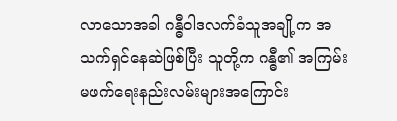လာသောအခါ ဂန္ဓီဝါဒလက်ခံသူအချို့က အသက်ရှင်နေဆဲဖြစ်ပြီး သူတို့က ဂန္ဓီ၏ အကြမ်းမဖက်ရေးနည်းလမ်းများအကြောင်း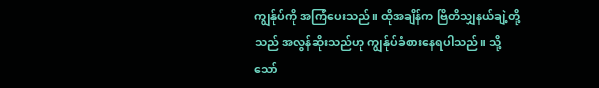ကျွန်ုပ်ကို အကြံပေးသည်။ ထိုအချိန်က ဗြိတိသျှနယ်ချဲ့တို့သည် အလွန်ဆိုးသည်ဟု ကျွန်ုပ်ခံစားနေရပါသည်။ သို့သော်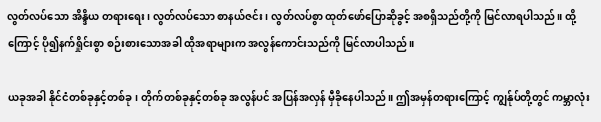လွတ်လပ်သော အိန္ဒိယ တရားရေး၊ လွတ်လပ်သော စာနယ်ဇင်း၊ လွတ်လပ်စွာ ထုတ်ဖော်ပြောဆိုခွင့် အစရှိသည်တို့ကို မြင်လာရပါသည်။ ထို့ကြောင့် ပို၍နက်ရှိုင်းစွာ စဉ်းစားသောအခါ ထိုအရာများက အလွန်ကောင်းသည်ကို မြင်လာပါသည်။

ယခုအခါ နိုင်ငံတစ်ခုနှင့်တစ်ခု၊ တိုက်တစ်ခုနှင့်တစ်ခု အလွန်ပင် အပြန်အလှန် မှီခိုနေပါသည်။ ဤအမှန်တရားကြောင့် ကျွန်ုပ်တို့တွင် ကမ္ဘာလုံး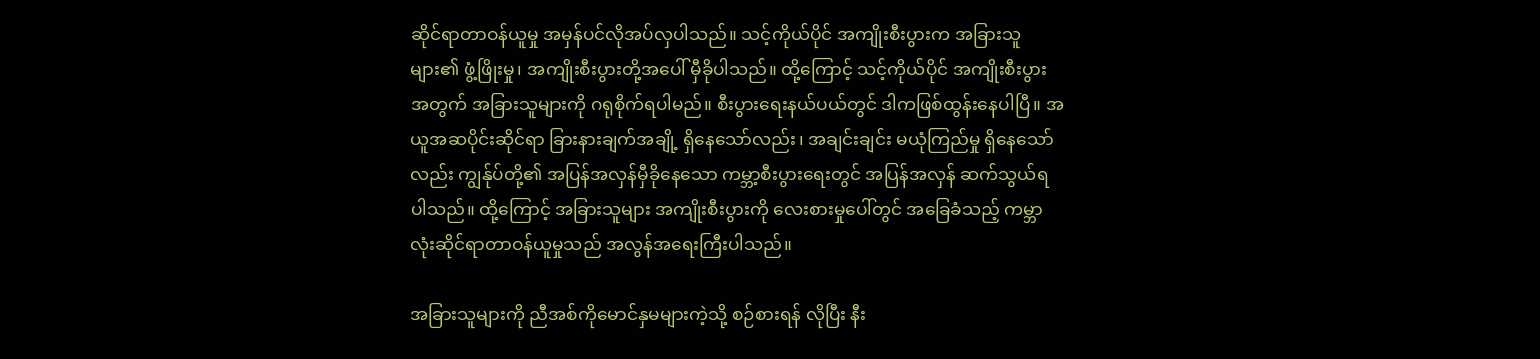ဆိုင်ရာတာဝန်ယူမှု အမှန်ပင်လိုအပ်လှပါသည်။ သင့်ကိုယ်ပိုင် အကျိုးစီးပွားက အခြားသူများ၏ ဖွံ့ဖြိုးမှု၊ အကျိုးစီးပွားတို့အပေါ် မှီခိုပါသည်။ ထို့ကြောင့် သင့်ကိုယ်ပိုင် အကျိုးစီးပွားအတွက် အခြားသူများကို ဂရုစိုက်ရပါမည်။ စီးပွားရေးနယ်ပယ်တွင် ဒါကဖြစ်ထွန်းနေပါပြီ။ အယူအဆပိုင်းဆိုင်ရာ ခြားနားချက်အချို့ ရှိနေသော်လည်း၊ အချင်းချင်း မယုံကြည်မှု ရှိနေသော်လည်း ကျွန်ုပ်တို့၏ အပြန်အလှန်မှီခိုနေသော ကမ္ဘာ့စီးပွားရေးတွင် အပြန်အလှန် ဆက်သွယ်ရပါသည်။ ထို့ကြောင့် အခြားသူများ အကျိုးစီးပွားကို လေးစားမှုပေါ်တွင် အခြေခံသည့် ကမ္ဘာလုံးဆိုင်ရာတာဝန်ယူမှုသည် အလွန်အရေးကြီးပါသည်။

အခြားသူများကို ညီအစ်ကိုမောင်နှမများကဲ့သို့ စဉ်စားရန် လိုပြီး နီး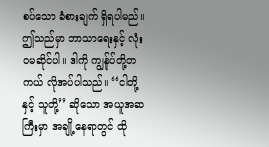စပ်သော ခံစားချက် ရှိရပါမည်။ ဤသည်မှာ ဘာသာရေးနှင့် လုံးဝမဆိုင်ပါ။ ဒါကို ကျွန်ုပ်တို့တကယ် လိုအပ်ပါသည်။ ‘‘ငါတို့နှင့် သူတို့’’ ဆိုသော အယူအဆကြီးမှာ အချို့နေရာတွင် ထို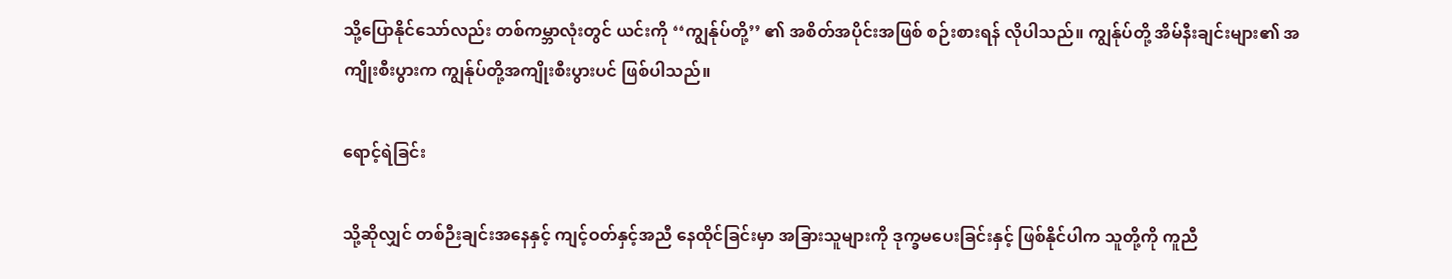သို့ပြောနိုင်သော်လည်း တစ်ကမ္ဘာလုံးတွင် ယင်းကို ‘‘ကျွန်ုပ်တို့’’ ၏ အစိတ်အပိုင်းအဖြစ် စဉ်းစားရန် လိုပါသည်။ ကျွန်ုပ်တို့ အိမ်နီးချင်းများ၏ အကျိုးစီးပွားက ကျွန်ုပ်တို့အကျိုးစီးပွားပင် ဖြစ်ပါသည်။

ရောင့်ရဲခြင်း

သို့ဆိုလျှင် တစ်ဉီးချင်းအနေနှင့် ကျင့်ဝတ်နှင့်အညီ နေထိုင်ခြင်းမှာ အခြားသူများကို ဒုက္ခမပေးခြင်းနှင့် ဖြစ်နိုင်ပါက သူတို့ကို ကူညီ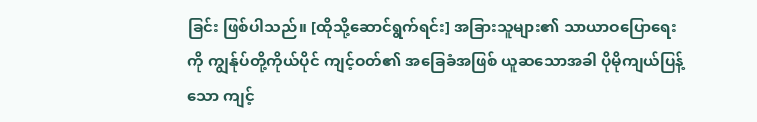ခြင်း ဖြစ်ပါသည်။ [ထိုသို့ဆောင်ရွက်ရင်း] အခြားသူများ၏ သာယာဝပြောရေးကို ကျွန်ုပ်တို့ကိုယ်ပိုင် ကျင့်ဝတ်၏ အခြေခံအဖြစ် ယူဆသောအခါ ပိုမိုကျယ်ပြန့်သော ကျင့်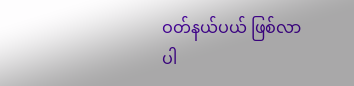ဝတ်နယ်ပယ် ဖြစ်လာပါ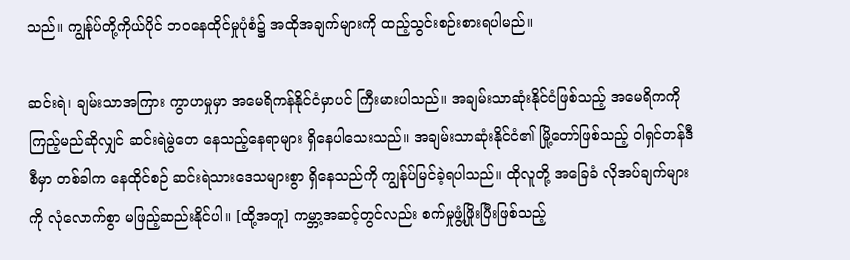သည်။ ကျွန်ုပ်တို့ကိုယ်ပိုင် ဘဝနေထိုင်မှုပုံစံ၌ အထိုအချက်များကို ထည့်သွင်းစဉ်းစားရပါမည်။

ဆင်းရဲ၊ ချမ်းသာအကြား ကွာဟမှုမှာ အမေရိကန်နိုင်ငံမှာပင် ကြီးမားပါသည်။ အချမ်းသာဆုံးနိုင်ငံဖြစ်သည့် အမေရိကကို ကြည့်မည်ဆိုလျှင် ဆင်းရဲမွဲတေ နေသည့်နေရာများ ရှိနေပါသေးသည်။ အချမ်းသာဆုံးနိုင်ငံ၏ မြို့တော်ဖြစ်သည့် ဝါရှင်တန်ဒီစီမှာ တစ်ခါက နေထိုင်စဉ် ဆင်းရဲသားဒေသများစွာ ရှိနေသည်ကို ကျွန်ုပ်မြင်ခဲ့ရပါသည်။ ထိုလူတို့ အခြေခံ လိုအပ်ချက်များကို လုံလောက်စွာ မဖြည့်ဆည်းနိုင်ပါ။ [ထို့အတူ] ကမ္ဘာ့အဆင့်တွင်လည်း စက်မှုဖွံ့ဖြိုးပြီးဖြစ်သည့်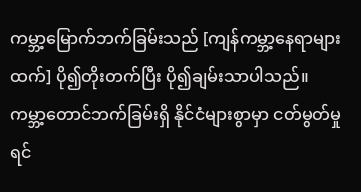ကမ္ဘာ့မြောက်ဘက်ခြမ်းသည် [ကျန်ကမ္ဘာ့နေရာများထက်] ပို၍တိုးတက်ပြီး ပို၍ချမ်းသာပါသည်။ ကမ္ဘာ့တောင်ဘက်ခြမ်းရှိ နိုင်ငံများစွာမှာ ငတ်မွတ်မှု ရင်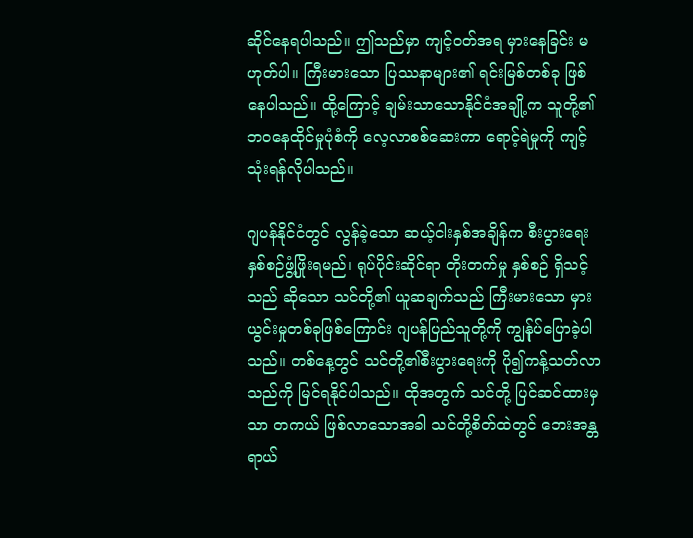ဆိုင်နေရပါသည်။ ဤသည်မှာ ကျင့်ဝတ်အရ မှားနေခြင်း မဟုတ်ပါ။ ကြီးမားသော ပြဿနာများ၏ ရင်းမြစ်တစ်ခု ဖြစ်နေပါသည်။ ထို့ကြောင့် ချမ်းသာသောနိုင်ငံအချို့က သူတို့၏ဘဝနေထိုင်မှုပုံစံကို လေ့လာစစ်ဆေးကာ ရောင့်ရဲမှုကို ကျင့်သုံးရန်လိုပါသည်။

ဂျပန်နိုင်ငံတွင် လွန်ခဲ့သော ဆယ့်ငါးနှစ်အချိန်က စီးပွားရေး နှစ်စဉ်ဖွံ့ဖြိုးရမည်၊ ရုပ်ပိုင်းဆိုင်ရာ တိုးတက်မှု နှစ်စဉ် ရှိသင့်သည် ဆိုသော သင်တို့၏ ယူဆချက်သည် ကြီးမားသော မှားယွင်းမှုတစ်ခုဖြစ်ကြောင်း ဂျပန်ပြည်သူတို့ကို ကျွန်ုပ်ပြောခဲ့ပါသည်။ တစ်နေ့တွင် သင်တို့၏စီးပွားရေးကို ပို၍ကန့်သတ်လာသည်ကို မြင်ရနိုင်ပါသည်။ ထိုအတွက် သင်တို့ ပြင်ဆင်ထားမှသာ တကယ် ဖြစ်လာသောအခါ သင်တို့စိတ်ထဲတွင် ဘေးအန္တရာယ်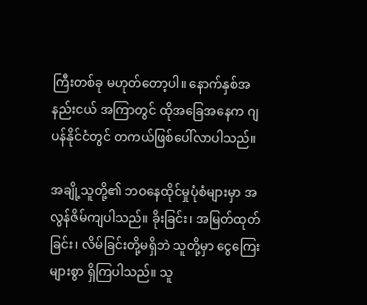ကြီးတစ်ခု မဟုတ်တော့ပါ။ နောက်နှစ်အနည်းငယ် အကြာတွင် ထိုအခြေအနေက ဂျပန်နိုင်ငံတွင် တကယ်ဖြစ်ပေါ်လာပါသည်။

အချို့သူတို့၏ ဘဝနေထိုင်မှုပုံစံများမှာ အလွန်ဇိမ်ကျပါသည်။ ခိုးခြင်း၊ အမြတ်ထုတ်ခြင်း၊ လိမ်ခြင်းတို့မရှိဘဲ သူတို့မှာ ငွေကြေးများစွာ ရှိကြပါသည်။ သူ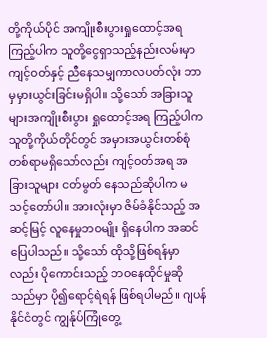တို့ကိုယ်ပိုင် အကျိုးစီးပွားရှုထောင့်အရ ကြည့်ပါက သူတို့ငွေရှာသည့်နည်းလမ်းမှာ ကျင့်ဝတ်နှင့် ညီနေသမျှကာလပတ်လုံး ဘာမှမှားယွင်းခြင်းမရှိပါ။ သို့သော် အခြားသူများအကျိုးစီးပွား ရှုထောင့်အရ ကြည့်ပါက သူတို့ကိုယ်တိုင်တွင် အမှားအယွင်းတစ်စုံတစ်ရာမရှိသော်လည်း ကျင့်ဝတ်အရ အခြားသူများ ငတ်မွတ် နေသည်ဆိုပါက မသင့်တော်ပါ။ အားလုံးမှာ ဇိမ်ခံနိုင်သည့် အဆင့်မြင့် လူနေမှုဘဝမျိုး ရှိနေပါက အဆင်ပြေပါသည်။ သို့သော် ထိုသို့ဖြစ်ရန်မှာလည်း ပိုကောင်းသည့် ဘဝနေထိုင်မှုဆိုသည်မှာ ပို၍ရောင့်ရဲရန် ဖြစ်ရပါမည်။ ဂျပန်နိုင်ငံတွင် ကျွန်ုပ်ကြုံတွေ့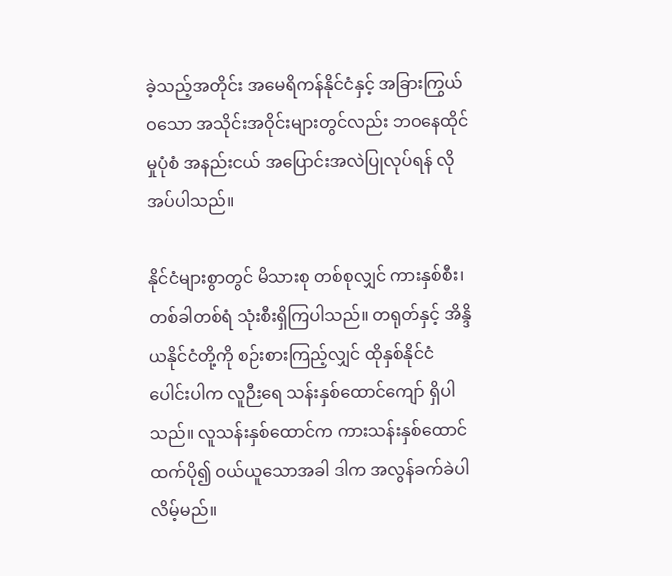ခဲ့သည့်အတိုင်း အမေရိကန်နိုင်ငံနှင့် အခြားကြွယ်ဝသော အသိုင်းအဝိုင်းများတွင်လည်း ဘဝနေထိုင်မှုပုံစံ အနည်းငယ် အပြောင်းအလဲပြုလုပ်ရန် လိုအပ်ပါသည်။

နိုင်ငံများစွာတွင် မိသားစု တစ်စုလျှင် ကားနှစ်စီး၊ တစ်ခါတစ်ရံ သုံးစီးရှိကြပါသည်။ တရုတ်နှင့် အိန္ဒိယနိုင်ငံတို့ကို စဉ်းစားကြည့်လျှင် ထိုနှစ်နိုင်ငံပေါင်းပါက လူဉီးရေ သန်းနှစ်ထောင်ကျော် ရှိပါသည်။ လူသန်းနှစ်ထောင်က ကားသန်းနှစ်ထောင်ထက်ပို၍ ဝယ်ယူသောအခါ ဒါက အလွန်ခက်ခဲပါလိမ့်မည်။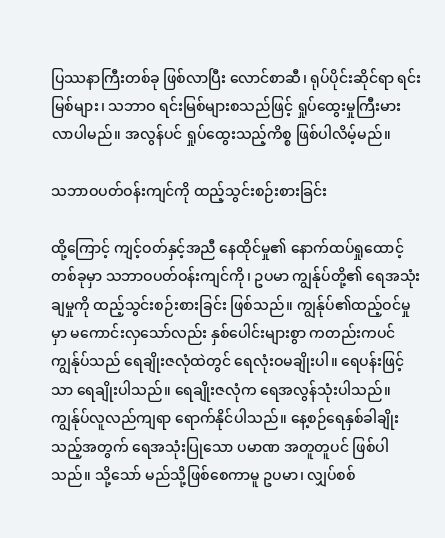ပြဿနာကြီးတစ်ခု ဖြစ်လာပြီး လောင်စာဆီ၊ ရုပ်ပိုင်းဆိုင်ရာ ရင်းမြစ်များ၊ သဘာဝ ရင်းမြစ်များစသည်ဖြင့် ရှုပ်ထွေးမှုကြီးမားလာပါမည်။ အလွန်ပင် ရှုပ်ထွေးသည့်ကိစ္စ ဖြစ်ပါလိမ့်မည်။

သဘာဝပတ်ဝန်းကျင်ကို ထည့်သွင်းစဉ်းစားခြင်း

ထို့ကြောင့် ကျင့်ဝတ်နှင့်အညီ နေထိုင်မှု၏ နောက်ထပ်ရှုထောင့်တစ်ခုမှာ သဘာဝပတ်ဝန်းကျင်ကို၊ ဥပမာ ကျွန်ုပ်တို့၏ ရေအသုံးချမှုကို ထည့်သွင်းစဉ်းစားခြင်း ဖြစ်သည်။ ကျွန်ုပ်၏ထည့်ဝင်မှုမှာ မကောင်းလှသော်လည်း နှစ်ပေါင်းများစွာ ကတည်းကပင် ကျွန်ုပ်သည် ရေချိုးဇလုံထဲတွင် ရေလုံးဝမချိုးပါ။ ရေပန်းဖြင့်သာ ရေချိုးပါသည်။ ရေချိုးဇလုံက ရေအလွန်သုံးပါသည်။ ကျွန်ုပ်လူလည်ကျရာ ရောက်နိုင်ပါသည်။ နေ့စဉ်ရေနှစ်ခါချိုးသည့်အတွက် ရေအသုံးပြုသော ပမာဏ အတူတူပင် ဖြစ်ပါသည်။ သို့သော် မည်သို့ဖြစ်စေကာမူ ဥပမာ၊ လျှပ်စစ်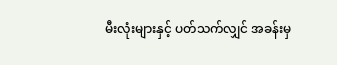မီးလုံးများနှင့် ပတ်သက်လျှင် အခန်းမှ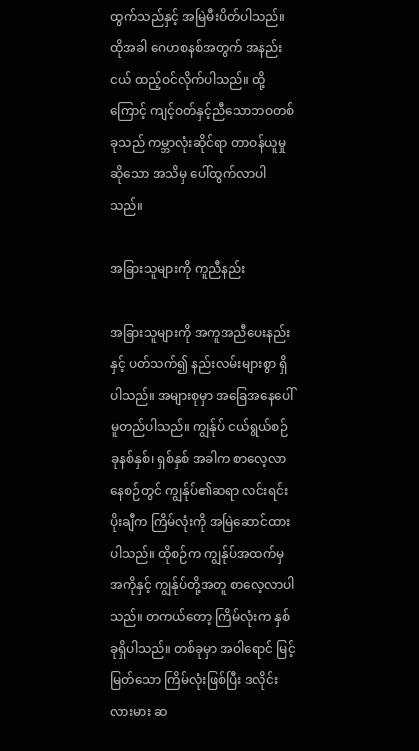ထွက်သည်နှင့် အမြဲမီးပိတ်ပါသည်။ ထိုအခါ ဂေဟစနစ်အတွက် အနည်းငယ် ထည့်ဝင်လိုက်ပါသည်။ ထို့ကြောင့် ကျင့်ဝတ်နှင့်ညီသောဘဝတစ်ခုသည် ကမ္ဘာလုံးဆိုင်ရာ တာဝန်ယူမှုဆိုသော အသိမှ ပေါ်ထွက်လာပါသည်။

အခြားသူများကို ကူညီနည်း

အခြားသူများကို အကူအညီပေးနည်းနှင့် ပတ်သက်၍ နည်းလမ်းများစွာ ရှိပါသည်။ အများစုမှာ အခြေအနေပေါ် မူတည်ပါသည်။ ကျွန်ုပ် ငယ်ရွယ်စဉ် ခုနစ်နှစ်၊ ရှစ်နှစ် အခါက စာလေ့လာနေစဉ်တွင် ကျွန်ုပ်၏ဆရာ လင်းရင်းပိုးချီက ကြိမ်လုံးကို အမြဲဆောင်ထားပါသည်။ ထိုစဉ်က ကျွန်ုပ်အထက်မှအကိုနှင့် ကျွန်ုပ်တို့အတူ စာလေ့လာပါသည်။ တကယ်တော့ ကြိမ်လုံးက နှစ်ခုရှိပါသည်။ တစ်ခုမှာ အဝါရောင် မြင့်မြတ်သော ကြိမ်လုံးဖြစ်ပြီး ဒလိုင်းလားမား ဆ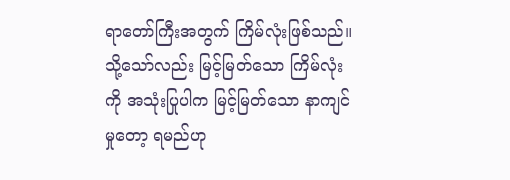ရာတော်ကြီးအတွက် ကြိမ်လုံးဖြစ်သည်။ သို့သော်လည်း မြင့်မြတ်သော ကြိမ်လုံးကို အသုံးပြုပါက မြင့်မြတ်သော နာကျင်မှုတော့ ရမည်ဟု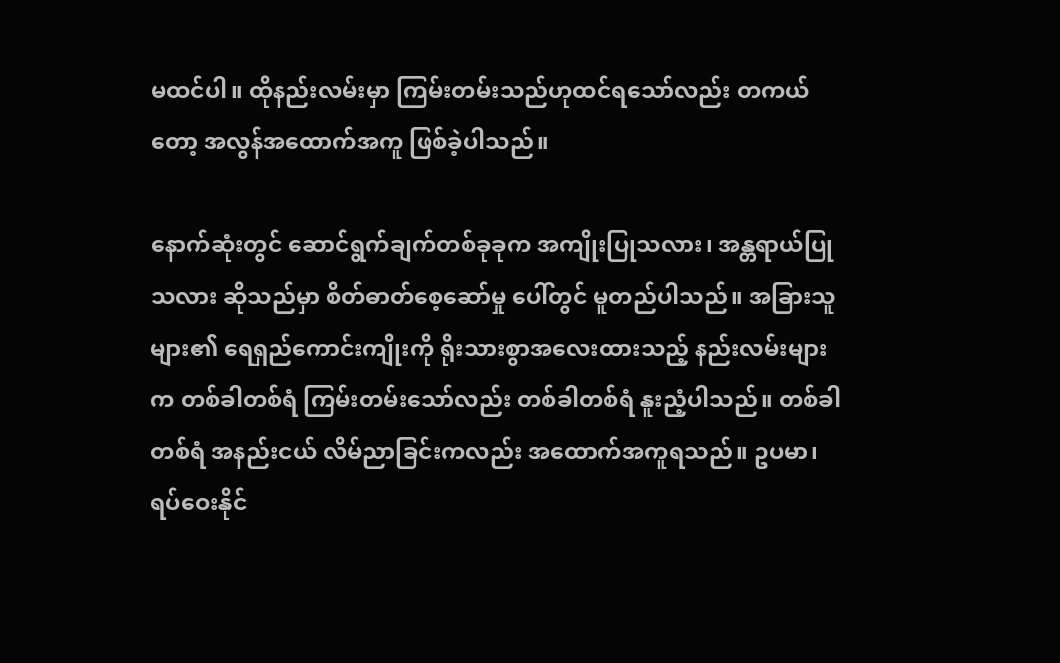မထင်ပါ။ ထိုနည်းလမ်းမှာ ကြမ်းတမ်းသည်ဟုထင်ရသော်လည်း တကယ်တော့ အလွန်အထောက်အကူ ဖြစ်ခဲ့ပါသည်။

နောက်ဆုံးတွင် ဆောင်ရွက်ချက်တစ်ခုခုက အကျိုးပြုသလား၊ အန္တရာယ်ပြုသလား ဆိုသည်မှာ စိတ်ဓာတ်စေ့ဆော်မှု ပေါ်တွင် မူတည်ပါသည်။ အခြားသူများ၏ ရေရှည်ကောင်းကျိုးကို ရိုးသားစွာအလေးထားသည့် နည်းလမ်းများက တစ်ခါတစ်ရံ ကြမ်းတမ်းသော်လည်း တစ်ခါတစ်ရံ နူးညံ့ပါသည်။ တစ်ခါတစ်ရံ အနည်းငယ် လိမ်ညာခြင်းကလည်း အထောက်အကူရသည်။ ဥပမာ၊ ရပ်ဝေးနိုင်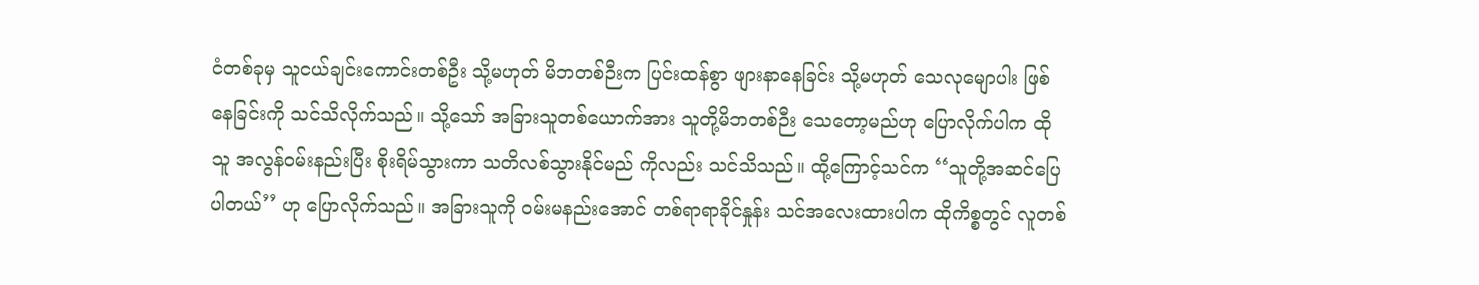ငံတစ်ခုမှ သူငယ်ချင်းကောင်းတစ်ဦး သို့မဟုတ် မိဘတစ်ဉီးက ပြင်းထန်စွာ ဖျားနာနေခြင်း သို့မဟုတ် သေလုမျောပါး ဖြစ်နေခြင်းကို သင်သိလိုက်သည်။ သို့သော် အခြားသူတစ်ယောက်အား သူတို့မိဘတစ်ဉီး သေတော့မည်ဟု ပြောလိုက်ပါက ထိုသူ အလွန်ဝမ်းနည်းပြီး စိုးရိမ်သွားကာ သတိလစ်သွားနိုင်မည် ကိုလည်း သင်သိသည်။ ထို့ကြောင့်သင်က ‘‘သူတို့အဆင်ပြေပါတယ်’’ ဟု ပြောလိုက်သည်။ အခြားသူကို ဝမ်းမနည်းအောင် တစ်ရာရာခိုင်နှုန်း သင်အလေးထားပါက ထိုကိစ္စတွင် လူတစ်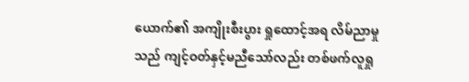ယောက်၏ အကျိုးစီးပွား ရှုထောင့်အရ လိမ်ညာမှုသည် ကျင့်ဝတ်နှင့်မညီသော်လည်း တစ်ဖက်လူရှု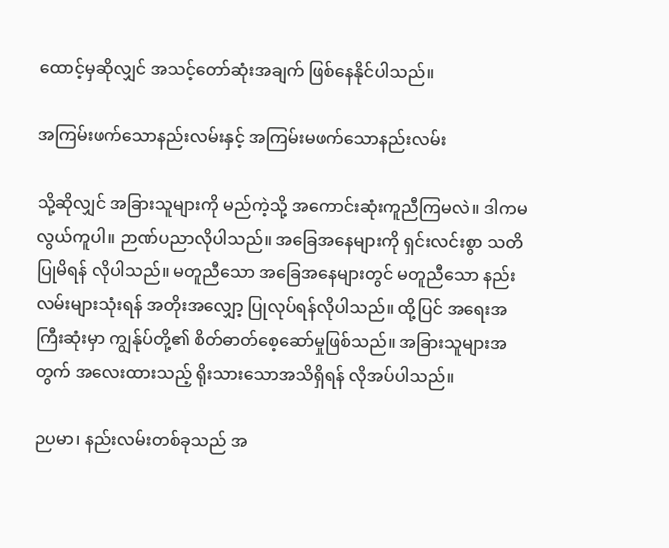ထောင့်မှဆိုလျှင် အသင့်တော်ဆုံးအချက် ဖြစ်နေနိုင်ပါသည်။

အကြမ်းဖက်သောနည်းလမ်းနှင့် အကြမ်းမဖက်သောနည်းလမ်း

သို့ဆိုလျှင် အခြားသူများကို မည်ကဲ့သို့ အကောင်းဆုံးကူညီကြမလဲ။ ဒါကမလွယ်ကူပါ။ ဉာဏ်ပညာလိုပါသည်။ အခြေအနေများကို ရှင်းလင်းစွာ သတိပြုမိရန် လိုပါသည်။ မတူညီသော အခြေအနေများတွင် မတူညီသော နည်းလမ်းများသုံးရန် အတိုးအလျှော့ ပြုလုပ်ရန်လိုပါသည်။ ထို့ပြင် အရေးအကြီးဆုံးမှာ ကျွန်ုပ်တို့၏ စိတ်ဓာတ်စေ့ဆော်မှုဖြစ်သည်။ အခြားသူများအတွက် အလေးထားသည့် ရိုးသားသောအသိရှိရန် လိုအပ်ပါသည်။

ဉပမာ၊ နည်းလမ်းတစ်ခုသည် အ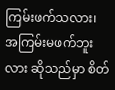ကြမ်းဖက်သလား၊ အကြမ်းမဖက်ဘူးလား ဆိုသည်မှာ စိတ်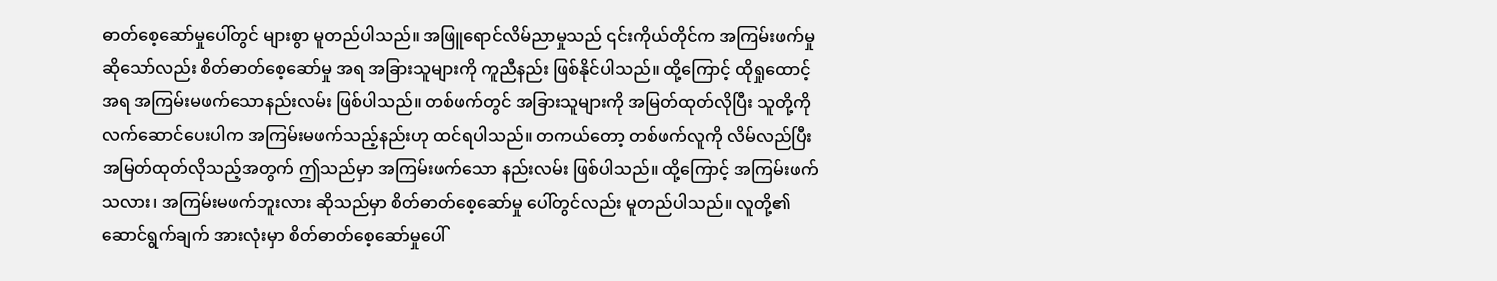ဓာတ်စေ့ဆော်မှုပေါ်တွင် များစွာ မူတည်ပါသည်။ အဖြူရောင်လိမ်ညာမှုသည် ၎င်းကိုယ်တိုင်က အကြမ်းဖက်မှုဆိုသော်လည်း စိတ်ဓာတ်စေ့ဆော်မှု အရ အခြားသူများကို ကူညီနည်း ဖြစ်နိုင်ပါသည်။ ထို့ကြောင့် ထိုရှုထောင့်အရ အကြမ်းမဖက်သောနည်းလမ်း ဖြစ်ပါသည်။ တစ်ဖက်တွင် အခြားသူများကို အမြတ်ထုတ်လိုပြီး သူတို့ကို လက်ဆောင်ပေးပါက အကြမ်းမဖက်သည့်နည်းဟု ထင်ရပါသည်။ တကယ်တော့ တစ်ဖက်လူကို လိမ်လည်ပြီး အမြတ်ထုတ်လိုသည့်အတွက် ဤသည်မှာ အကြမ်းဖက်သော နည်းလမ်း ဖြစ်ပါသည်။ ထို့ကြောင့် အကြမ်းဖက်သလား၊ အကြမ်းမဖက်ဘူးလား ဆိုသည်မှာ စိတ်ဓာတ်စေ့ဆော်မှု ပေါ်တွင်လည်း မူတည်ပါသည်။ လူတို့၏ဆောင်ရွက်ချက် အားလုံးမှာ စိတ်ဓာတ်စေ့ဆော်မှုပေါ်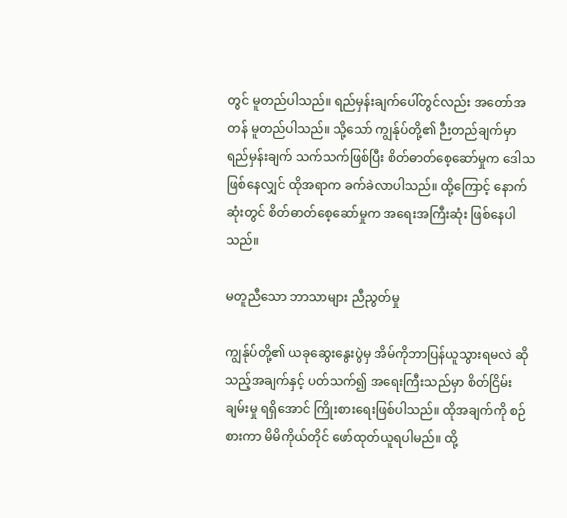တွင် မူတည်ပါသည်။ ရည်မှန်းချက်ပေါ်တွင်လည်း အတော်အတန် မူတည်ပါသည်။ သို့သော် ကျွန်ုပ်တို့၏ ဉီးတည်ချက်မှာ ရည်မှန်းချက် သက်သက်ဖြစ်ပြီး စိတ်ဓာတ်စေ့ဆော်မှုက ဒေါသဖြစ်နေလျှင် ထိုအရာက ခက်ခဲလာပါသည်။ ထို့ကြောင့် နောက်ဆုံးတွင် စိတ်ဓာတ်စေ့ဆော်မှုက အရေးအကြီးဆုံး ဖြစ်နေပါသည်။

မတူညီသော ဘာသာများ ညီညွတ်မှု

ကျွန်ုပ်တို့၏ ယခုဆွေးနွေးပွဲမှ အိမ်ကိုဘာပြန်ယူသွားရမလဲ ဆိုသည့်အချက်နှင့် ပတ်သက်၍ အရေးကြီးသည်မှာ စိတ်ငြိမ်းချမ်းမှု ရရှိအောင် ကြိုးစားရေးဖြစ်ပါသည်။ ထိုအချက်ကို စဉ်စားကာ မိမိကိုယ်တိုင် ဖော်ထုတ်ယူရပါမည်။ ထို့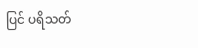ပြင် ပရိသတ်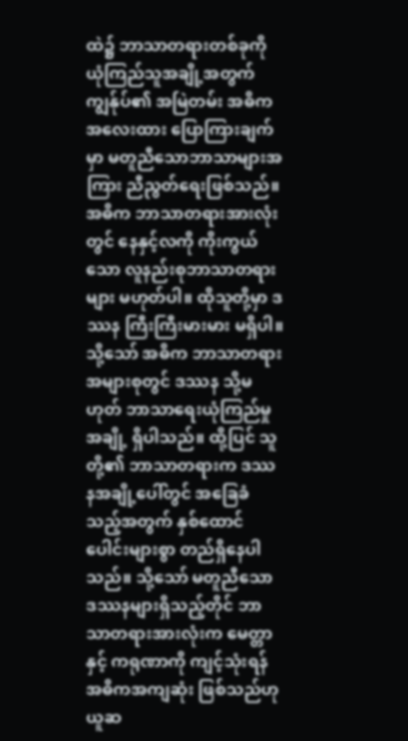ထဲ၌ ဘာသာတရားတစ်ခုကို ယုံကြည်သူအချို့အတွက် ကျွန်ုပ်၏ အမြဲတမ်း အဓိက အလေးထား ပြောကြားချက်မှာ မတူညီသောဘာသာများအကြား ညီညွတ်ရေးဖြစ်သည်။ အဓိက ဘာသာတရားအားလုံးတွင် နေနှင့်လကို ကိုးကွယ်သော လူနည်းစုဘာသာတရားများ မဟုတ်ပါ။ ထိုသူတို့မှာ ဒဿန ကြီးကြီးမားမား မရှိပါ။ သို့သော် အဓိက ဘာသာတရားအများစုတွင် ဒဿန သို့မဟုတ် ဘာသာရေးယုံကြည်မှုအချို့ ရှိပါသည်။ ထို့ပြင် သူတို့၏ ဘာသာတရားက ဒဿနအချို့ပေါ်တွင် အခြေခံသည့်အတွက် နှစ်ထောင်ပေါင်းများစွာ တည်ရှိနေပါသည်။ သို့သော် မတူညီသော ဒဿနများရှိသည့်တိုင် ဘာသာတရားအားလုံးက မေတ္တာနှင့် ကရုဏာကို ကျင့်သုံးရန် အဓိကအကျဆုံး ဖြစ်သည်ဟု ယူဆ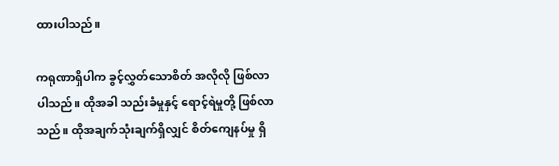ထားပါသည်။

ကရုဏာရှိပါက ခွင့်လွှတ်သောစိတ် အလိုလို ဖြစ်လာပါသည်။ ထိုအခါ သည်းခံမှုနှင့် ရောင့်ရဲမှုတို့ ဖြစ်လာသည်။ ထိုအချက်သုံးချက်ရှိလျှင် စိတ်ကျေနပ်မှု ရှိ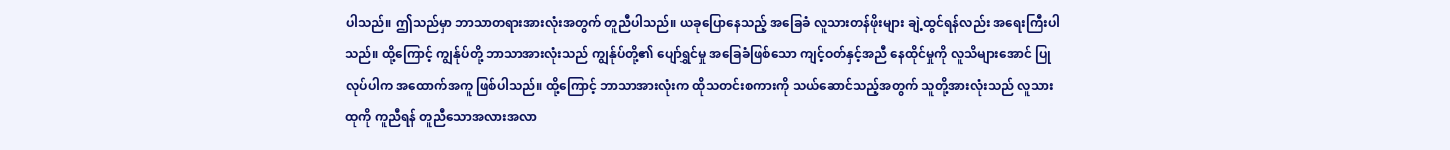ပါသည်။ ဤသည်မှာ ဘာသာတရားအားလုံးအတွက် တူညီပါသည်။ ယခုပြောနေသည့် အခြေခံ လူသားတန်ဖိုးများ ချဲ့ထွင်ရန်လည်း အရေးကြီးပါသည်။ ထို့ကြောင့် ကျွန်ုပ်တို့ ဘာသာအားလုံးသည် ကျွန်ုပ်တို့၏ ပျော်ရွှင်မှု အခြေခံဖြစ်သော ကျင့်ဝတ်နှင့်အညီ နေထိုင်မှုကို လူသိများအောင် ပြုလုပ်ပါက အထောက်အကူ ဖြစ်ပါသည်။ ထို့ကြောင့် ဘာသာအားလုံးက ထိုသတင်းစကားကို သယ်ဆောင်သည့်အတွက် သူတို့အားလုံးသည် လူသားထုကို ကူညီရန် တူညီသောအလားအလာ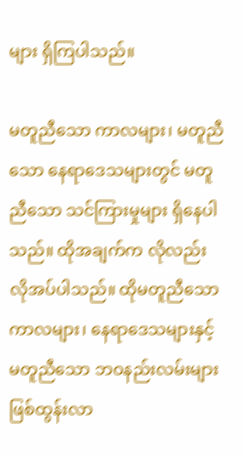များ ရှိကြပါသည်။

မတူညီသော ကာလများ၊ မတူညီသော နေရာဒေသများတွင် မတူညီသော သင်ကြားမှုများ ရှိနေပါသည်။ ထိုအချက်က လိုလည်းလိုအပ်ပါသည်။ ထိုမတူညီသော ကာလများ၊ နေရာဒေသများနှင့် မတူညီသော ဘဝနည်းလမ်းများ ဖြစ်ထွန်းလာ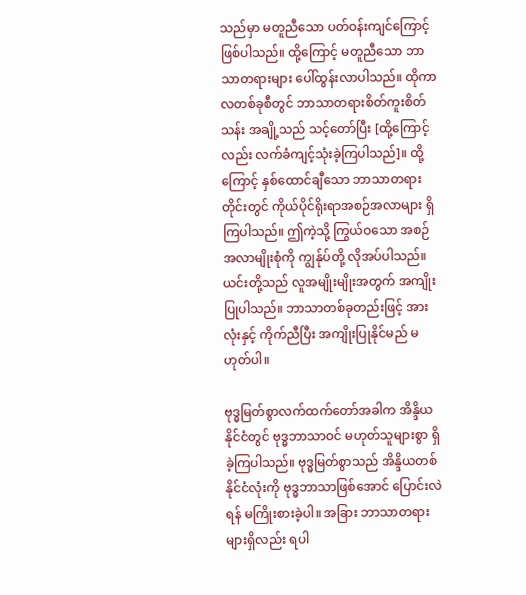သည်မှာ မတူညီသော ပတ်ဝန်းကျင်ကြောင့် ဖြစ်ပါသည်။ ထို့ကြောင့် မတူညီသော ဘာသာတရားများ ပေါ်ထွန်းလာပါသည်။ ထိုကာလတစ်ခုစီတွင် ဘာသာတရားစိတ်ကူးစိတ်သန်း အချို့သည် သင့်တော်ပြီး [ထို့ကြောင့်လည်း လက်ခံကျင့်သုံးခဲ့ကြပါသည်]။ ထို့ကြောင့် နှစ်ထောင်ချီသော ဘာသာတရားတိုင်းတွင် ကိုယ်ပိုင်ရိုးရာအစဉ်အလာများ ရှိကြပါသည်။ ဤကဲ့သို့ ကြွယ်ဝသော အစဉ်အလာမျိုးစုံကို ကျွန်ုပ်တို့ လိုအပ်ပါသည်။ ယင်းတို့သည် လူအမျိုးမျိုးအတွက် အကျိုးပြုပါသည်။ ဘာသာတစ်ခုတည်းဖြင့် အားလုံးနှင့် ကိုက်ညီပြီး အကျိုးပြုနိုင်မည် မဟုတ်ပါ။

ဗုဒ္ဓမြတ်စွာလက်ထက်တော်အခါက အိန္ဒိယနိုင်ငံတွင် ဗုဒ္ဓဘာသာဝင် မဟုတ်သူများစွာ ရှိခဲ့ကြပါသည်။ ဗုဒ္ဓမြတ်စွာသည် အိန္ဒိယတစ်နိုင်ငံလုံးကို ဗုဒ္ဓဘာသာဖြစ်အောင် ပြောင်းလဲရန် မကြိုးစားခဲ့ပါ။ အခြား ဘာသာတရားများရှိလည်း ရပါ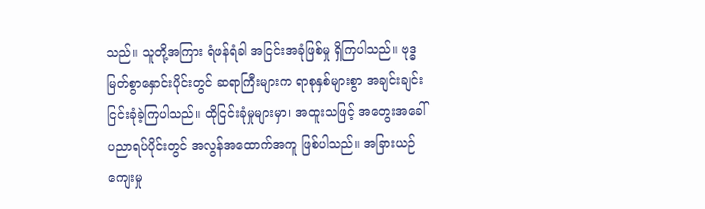သည်။ သူတို့အကြား ရံဖန်ရံခါ အငြင်းအခုံဖြစ်မှု ရှိကြပါသည်။ ဗုဒ္ဓမြတ်စွာနှောင်းပိုင်းတွင် ဆရာကြီးများက ရာစုနှစ်များစွာ အချင်းချင်း ငြင်းခုံခဲ့ကြပါသည်။ ထိုငြင်းခုံမှုများမှာ၊ အထူးသဖြင့် အတွေးအခေါ် ပညာရပ်ပိုင်းတွင် အလွန်အထောက်အကူ ဖြစ်ပါသည်။ အခြားယဉ်ကျေးမှု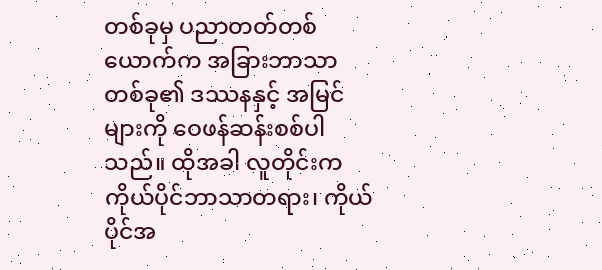တစ်ခုမှ ပညာတတ်တစ်ယောက်က အခြားဘာသာတစ်ခု၏ ဒဿနနှင့် အမြင်များကို ဝေဖန်ဆန်းစစ်ပါသည်။ ထိုအခါ လူတိုင်းက ကိုယ်ပိုင်ဘာသာတရား၊ ကိုယ်ပိုင်အ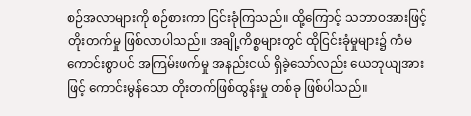စဉ်အလာများကို စဉ်စားကာ ငြင်းခုံကြသည်။ ထို့ကြောင့် သဘာဝအားဖြင့် တိုးတက်မှု ဖြစ်လာပါသည်။ အချို့ကိစ္စများတွင် ထိုငြင်းခုံမှုများ၌ ကံမကောင်းစွာပင် အကြမ်းဖက်မှု အနည်းငယ် ရှိခဲ့သော်လည်း ယေဘုယျအားဖြင့် ကောင်းမွန်သော တိုးတက်ဖြစ်ထွန်းမှု တစ်ခု ဖြစ်ပါသည်။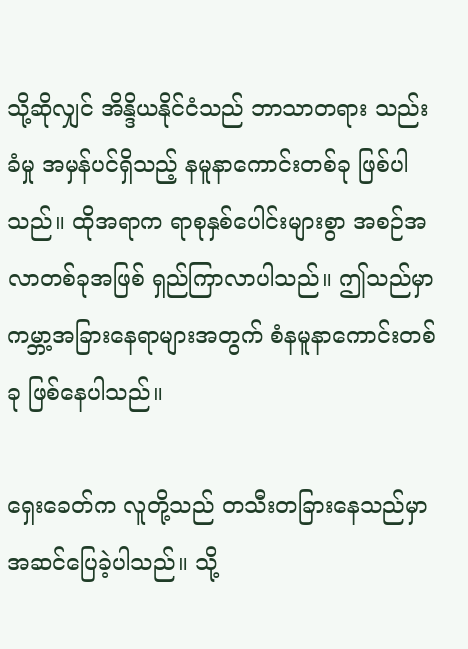သို့ဆိုလျှင် အိန္ဒိယနိုင်ငံသည် ဘာသာတရား သည်းခံမှု အမှန်ပင်ရှိသည့် နမူနာကောင်းတစ်ခု ဖြစ်ပါသည်။ ထိုအရာက ရာစုနှစ်ပေါင်းများစွာ အစဉ်အလာတစ်ခုအဖြစ် ရှည်ကြာလာပါသည်။ ဤသည်မှာ ကမ္ဘာ့အခြားနေရာများအတွက် စံနမူနာကောင်းတစ်ခု ဖြစ်နေပါသည်။

ရှေးခေတ်က လူတို့သည် တသီးတခြားနေသည်မှာ အဆင်ပြေခဲ့ပါသည်။ သို့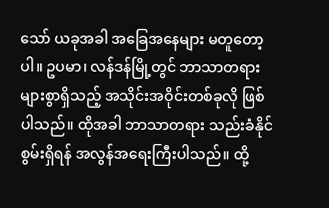သော် ယခုအခါ အခြေအနေများ မတူတော့ပါ။ ဥပမာ၊ လန်ဒန်မြို့တွင် ဘာသာတရားများစွာရှိသည့် အသိုင်းအဝိုင်းတစ်ခုလို ဖြစ်ပါသည်။ ထိုအခါ ဘာသာတရား သည်းခံနိုင်စွမ်းရှိရန် အလွန်အရေးကြီးပါသည်။ ထို့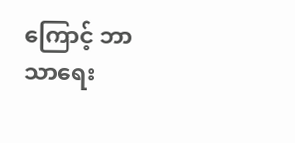ကြောင့် ဘာသာရေး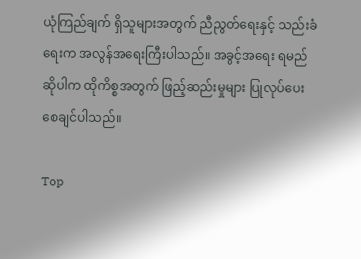ယုံကြည်ချက် ရှိသူများအတွက် ညီညွတ်ရေးနှင့် သည်းခံရေးက အလွန်အရေးကြီးပါသည်။ အခွင့်အရေး ရမည်ဆိုပါက ထိုကိစ္စအတွက် ဖြည့်ဆည်းမှုများ ပြုလုပ်ပေးစေချင်ပါသည်။

Top